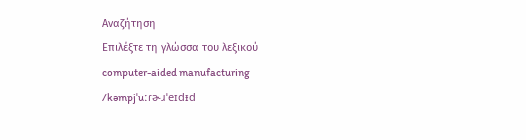Αναζήτηση
Επιλέξτε τη γλώσσα του λεξικού
computer-aided manufacturing
/kəmpjˈuːɾɚɹˈeɪdᵻd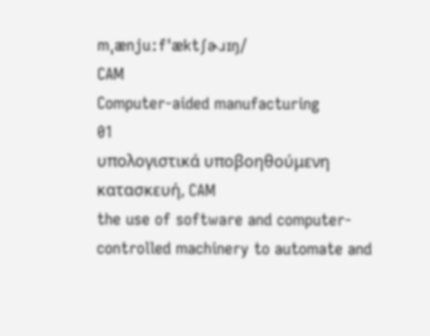mˌænjuːfˈæktʃɚɹɪŋ/
CAM
Computer-aided manufacturing
01
υπολογιστικά υποβοηθούμενη κατασκευή, CAM
the use of software and computer-controlled machinery to automate and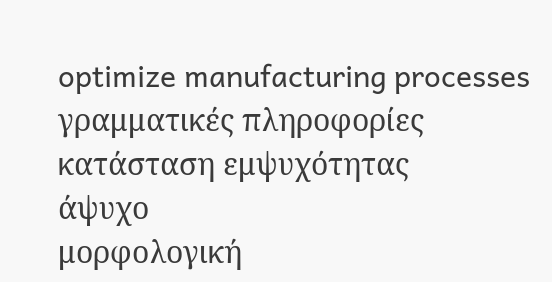optimize manufacturing processes
γραμματικές πληροφορίες
κατάσταση εμψυχότητας
άψυχο
μορφολογική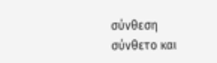σύνθεση
σύνθετο και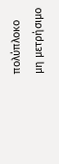πολύπλοκο
μη μετρήσιμο